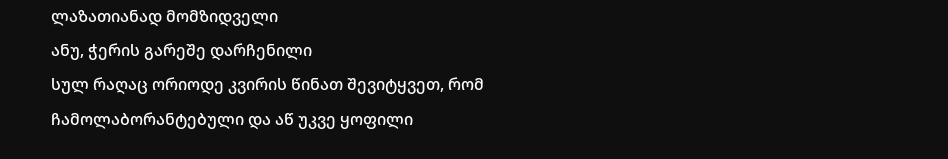ლაზათიანად მომზიდველი
ანუ, ჭერის გარეშე დარჩენილი
სულ რაღაც ორიოდე კვირის წინათ შევიტყვეთ, რომ ჩამოლაბორანტებული და აწ უკვე ყოფილი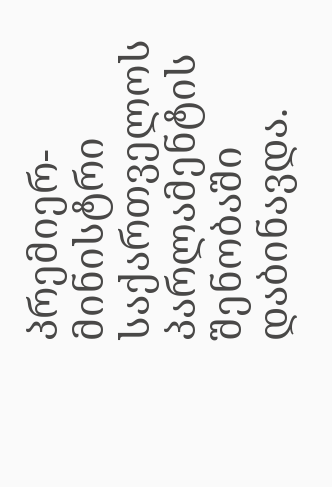პრემიერ-მინისტრი საქართველოს პარლამენტის შენობაში დაბინავდა.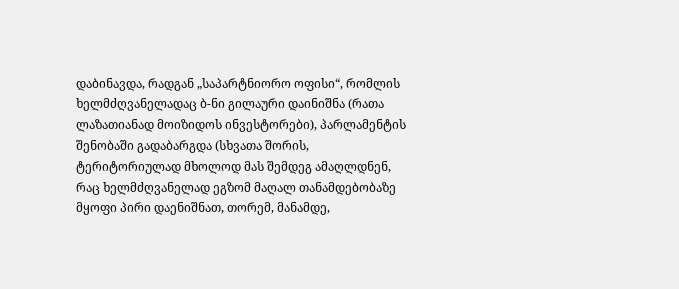დაბინავდა, რადგან „საპარტნიორო ოფისი“, რომლის ხელმძღვანელადაც ბ-ნი გილაური დაინიშნა (რათა ლაზათიანად მოიზიდოს ინვესტორები), პარლამენტის შენობაში გადაბარგდა (სხვათა შორის, ტერიტორიულად მხოლოდ მას შემდეგ ამაღლდნენ, რაც ხელმძღვანელად ეგზომ მაღალ თანამდებობაზე მყოფი პირი დაენიშნათ, თორემ, მანამდე,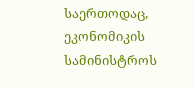საერთოდაც, ეკონომიკის სამინისტროს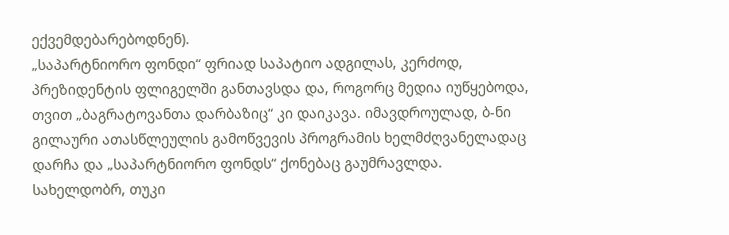ექვემდებარებოდნენ).
„საპარტნიორო ფონდი“ ფრიად საპატიო ადგილას, კერძოდ, პრეზიდენტის ფლიგელში განთავსდა და, როგორც მედია იუწყებოდა, თვით „ბაგრატოვანთა დარბაზიც“ კი დაიკავა. იმავდროულად, ბ-ნი გილაური ათასწლეულის გამოწვევის პროგრამის ხელმძღვანელადაც დარჩა და „საპარტნიორო ფონდს“ ქონებაც გაუმრავლდა. სახელდობრ, თუკი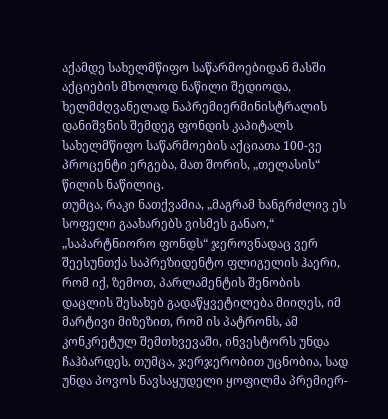აქამდე სახელმწიფო საწარმოებიდან მასში აქციების მხოლოდ ნაწილი შედიოდა, ხელმძღვანელად ნაპრემიერმინისტრალის დანიშვნის შემდეგ ფონდის კაპიტალს სახელმწიფო საწარმოების აქციათა 100-ვე პროცენტი ერგება, მათ შორის, „თელასის“ წილის ნაწილიც.
თუმცა, რაკი ნათქვამია, „მაგრამ ხანგრძლივ ეს სოფელი გაახარებს ვისმეს განაო,“ „საპარტნიორო ფონდს“ ჯეროვნადაც ვერ შეესუნთქა საპრეზიდენტო ფლიგელის ჰაერი, რომ იქ, ზემოთ, პარლამენტის შენობის დაცლის შესახებ გადაწყვეტილება მიიღეს, იმ მარტივი მიზეზით, რომ ის პატრონს, ამ კონკრეტულ შემთხვევაში, ინვესტორს უნდა ჩაჰბარდეს. თუმცა, ჯერჯერობით უცნობია, სად უნდა პოვოს ნავსაყუდელი ყოფილმა პრემიერ-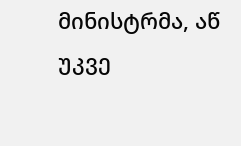მინისტრმა, აწ უკვე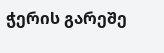ჭერის გარეშე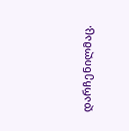დარჩენილმაც.